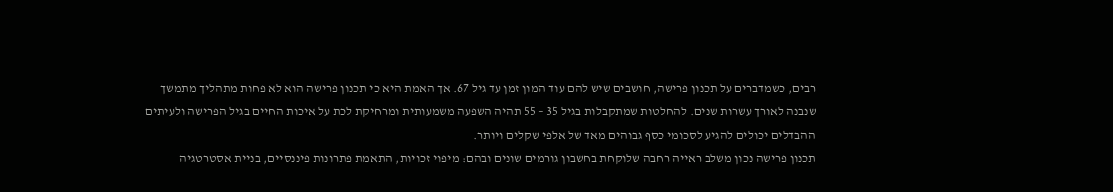רבים, כשמדברים על תכנון פרישה, חושבים שיש להם עוד המון זמן עד גיל 67. אך האמת היא כי תכנון פרישה הוא לא פחות מתהליך מתמשך שנבנה לאורך עשרות שנים. להחלטות שמתקבלות בגיל 35 – 55 תהיה השפעה משמעותית ומרחיקת לכת על איכות החיים בגיל הפרישה ולעיתים ההבדלים יכולים להגיע לסכומי כסף גבוהים מאד של אלפי שקלים ויותר.
תכנון פרישה נכון משלב ראייה רחבה שלוקחת בחשבון גורמים שונים ובהם: מיפוי זכויות, התאמת פתרונות פיננסיים, בניית אסטרטגיה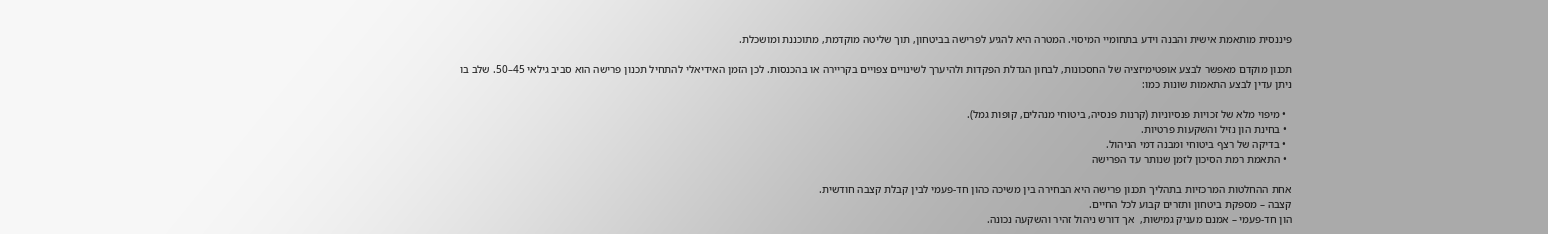פיננסית מותאמת אישית והבנה וידע בתחומיי המיסוי. המטרה היא להגיע לפרישה בביטחון, תוך שליטה מוקדמת, מתוכננת ומושכלת.

תכנון מוקדם מאפשר לבצע אופטימיזציה של החסכונות, לבחון הגדלת הפקדות ולהיערך לשינויים צפויים בקריירה או בהכנסות. לכן הזמן האידיאלי להתחיל תכנון פרישה הוא סביב גילאי 45–50. שלב בו ניתן עדין לבצע התאמות שונות כמו:

  • מיפוי מלא של זכויות פנסיוניות (קרנות פנסיה, ביטוחי מנהלים, קופות גמל).
  • בחינת הון נזיל והשקעות פרטיות.
  • בדיקה של רצף ביטוחי ומבנה דמי הניהול.
  • התאמת רמת הסיכון לזמן שנותר עד הפרישה

אחת ההחלטות המרכזיות בתהליך תכנון פרישה היא הבחירה בין משיכה כהון חד-פעמי לבין קבלת קצבה חודשית.
קצבה – מספקת ביטחון ותזרים קבוע לכל החיים.
הון חד-פעמי – אמנם מעניק גמישות,  אך דורש ניהול זהיר והשקעה נכונה.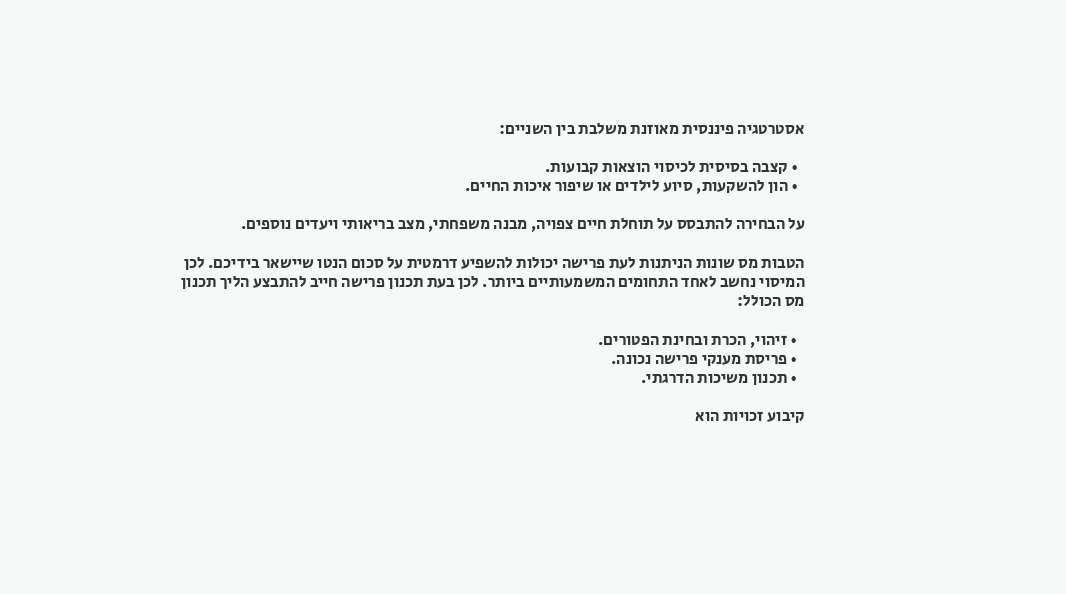אסטרטגיה פיננסית מאוזנת משלבת בין השניים:

  • קצבה בסיסית לכיסוי הוצאות קבועות.
  • הון להשקעות, סיוע לילדים או שיפור איכות החיים.

על הבחירה להתבסס על תוחלת חיים צפויה, מבנה משפחתי, מצב בריאותי ויעדים נוספים.

הטבות מס שונות הניתנות לעת פרישה יכולות להשפיע דרמטית על סכום הנטו שיישאר בידיכם. לכן המיסוי נחשב לאחד התחומים המשמעותיים ביותר. לכן בעת תכנון פרישה חייב להתבצע הליך תכנון מס הכולל:

  • זיהוי, הכרת ובחינת הפטורים.
  • פריסת מענקי פרישה נכונה.
  • תכנון משיכות הדרגתי.

קיבוע זכויות הוא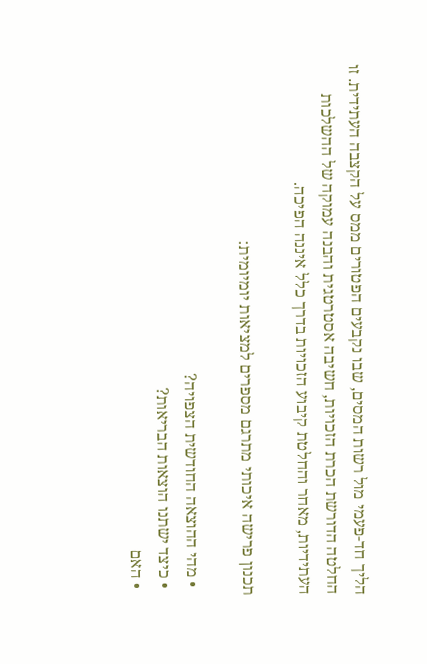הליך חד-פעמי מול רשות המסים, שבו נקבעים הפטורים ממס על הקצבה העתידית. זו החלטה הדורשת הכרת הזכויות, חשיבה אסטרטגית והבנה עמוקה של ההשלכות העתידיות, מאחר והחלטת קיבוע הזכויות בדרך כלל איננה הפיכה.

תכנון פרישה איכותי מתרגם מספרים למציאות יומיומית:

  • מהי ההוצאה החודשית הצפויה?
  • כיצד ישתנו הוצאות הבריאות?
  • האם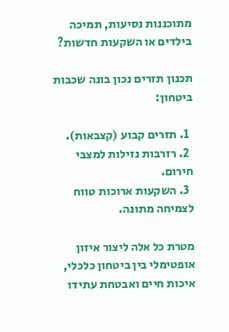מתוכננות נסיעות, תמיכה בילדים או השקעות חדשות?

תכנון תזרים נכון בונה שכבות ביטחון:

  1. תזרים קבוע (קצבאות).
  2. רזרבות נזילות למצבי חירום.
  3. השקעות ארוכות טווח לצמיחה מתונה.

מטרת כל אלה ליצור איזון אופטימלי בין ביטחון כלכלי, איכות חיים ואבטחת עתידו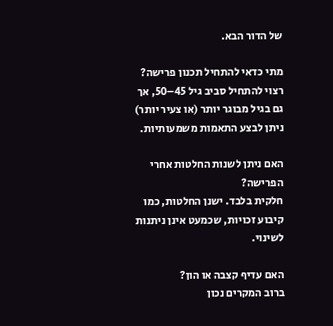של הדור הבא.

מתי כדאי להתחיל תכנון פרישה?
רצוי להתחיל סביב גיל 45–50, אך גם בגיל מבוגר יותר (או צעיר יותר) ניתן לבצע התאמות משמעותיות.

האם ניתן לשנות החלטות אחרי הפרישה?
חלקית בלבד. ישנן החלטות, כמו קיבוע זכויות, שכמעט אינן ניתנות לשינוי.

האם עדיף קצבה או הון?
ברוב המקרים נכון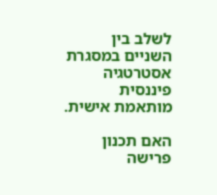לשלב בין השניים במסגרת אסטרטגיה פיננסית מותאמת אישית.

האם תכנון פרישה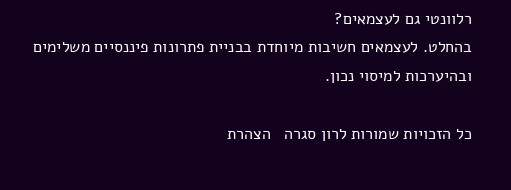רלוונטי גם לעצמאים?
בהחלט. לעצמאים חשיבות מיוחדת בבניית פתרונות פיננסיים משלימים ובהיערכות למיסוי נכון.

כל הזכויות שמורות לרון סגרה   הצהרת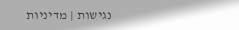נגישות | מדיניות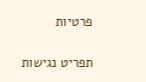פרטיות

תפריט נגישות